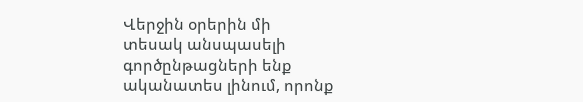Վերջին օրերին մի
տեսակ անսպասելի գործընթացների ենք ականատես լինում, որոնք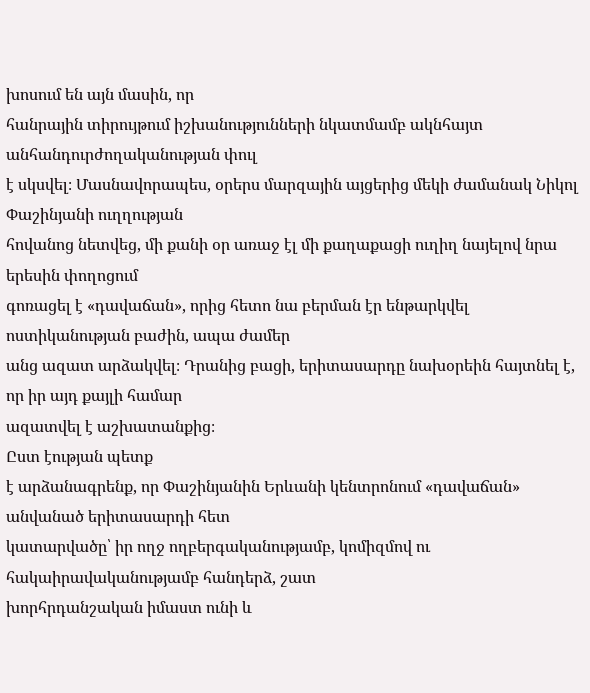խոսում են այն մասին, որ
հանրային տիրույթում իշխանությունների նկատմամբ ակնհայտ անհանդուրժողականության փուլ
է սկսվել։ Մասնավորապես, օրերս մարզային այցերից մեկի ժամանակ Նիկոլ Փաշինյանի ուղղության
հովանոց նետվեց, մի քանի օր առաջ էլ մի քաղաքացի ուղիղ նայելով նրա երեսին փողոցում
գոռացել է «դավաճան», որից հետո նա բերման էր ենթարկվել ոստիկանության բաժին, ապա ժամեր
անց ազատ արձակվել։ Դրանից բացի, երիտասարդը նախօրեին հայտնել է, որ իր այդ քայլի համար
ազատվել է աշխատանքից։
Ըստ էության պետք
է արձանագրենք, որ Փաշինյանին Երևանի կենտրոնում «դավաճան» անվանած երիտասարդի հետ
կատարվածը՝ իր ողջ ողբերգականությամբ, կոմիզմով ու հակաիրավականությամբ հանդերձ, շատ
խորհրդանշական իմաստ ունի և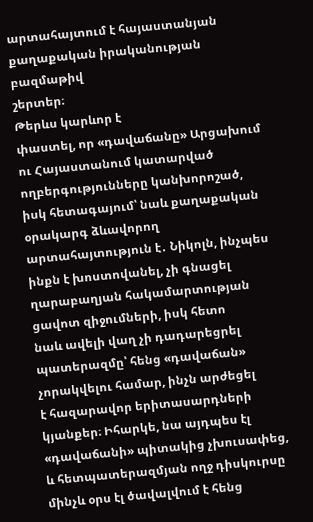արտահայտում է հայաստանյան քաղաքական իրականության բազմաթիվ
շերտեր։
Թերևս կարևոր է
փաստել, որ «դավաճանը» Արցախում ու Հայաստանում կատարված ողբերգությունները կանխորոշած,
իսկ հետագայում՝ նաև քաղաքական օրակարգ ձևավորող արտահայտություն է․ Նիկոլն, ինչպես
ինքն է խոստովանել, չի գնացել ղարաբաղյան հակամարտության ցավոտ զիջումների, իսկ հետո
նաև ավելի վաղ չի դադարեցրել պատերազմը՝ հենց «դավաճան» չորակվելու համար, ինչն արժեցել
է հազարավոր երիտասարդների կյանքեր։ Իհարկե, նա այդպես էլ «դավաճանի» պիտակից չխուսափեց,
և հետպատերազմյան ողջ դիսկուրսը մինչև օրս էլ ծավալվում է հենց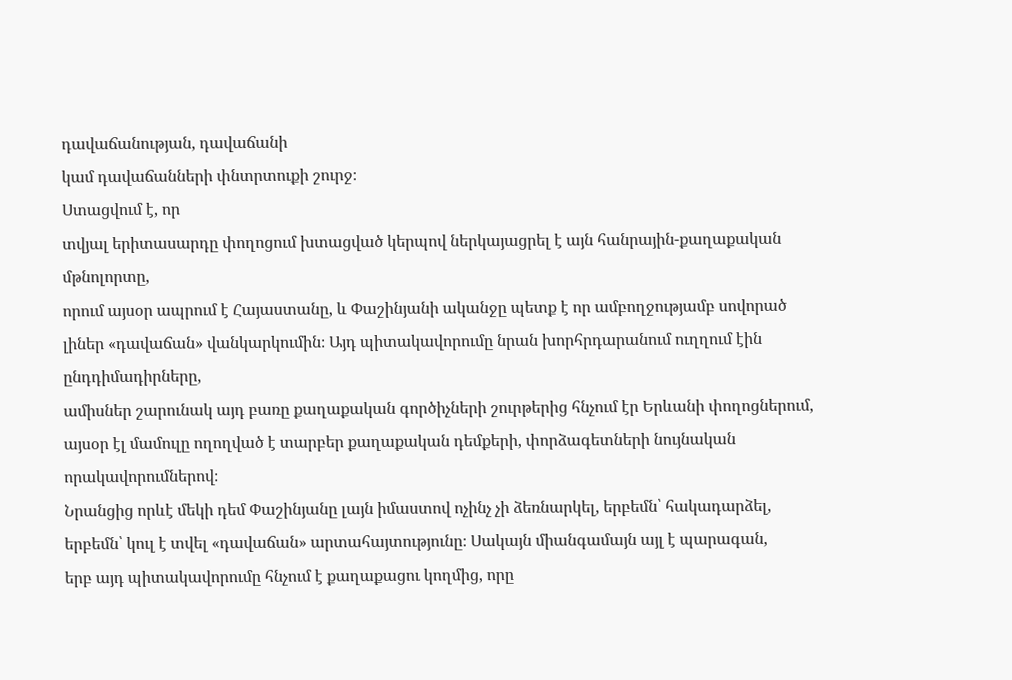դավաճանության, դավաճանի
կամ դավաճանների փնտրտուքի շուրջ։
Ստացվում է, որ
տվյալ երիտասարդը փողոցում խտացված կերպով ներկայացրել է այն հանրային-քաղաքական մթնոլորտը,
որում այսօր ապրում է Հայաստանը, և Փաշինյանի ականջը պետք է որ ամբողջությամբ սովորած
լիներ «դավաճան» վանկարկումին։ Այդ պիտակավորումը նրան խորհրդարանում ուղղում էին ընդդիմադիրները,
ամիսներ շարունակ այդ բառը քաղաքական գործիչների շուրթերից հնչում էր Երևանի փողոցներում,
այսօր էլ մամուլը ողողված է տարբեր քաղաքական դեմքերի, փորձագետների նույնական որակավորումներով։
Նրանցից որևէ մեկի դեմ Փաշինյանը լայն իմաստով ոչինչ չի ձեռնարկել, երբեմն՝ հակադարձել,
երբեմն՝ կուլ է տվել «դավաճան» արտահայտությունը։ Սակայն միանգամայն այլ է պարագան,
երբ այդ պիտակավորումը հնչում է քաղաքացու կողմից, որը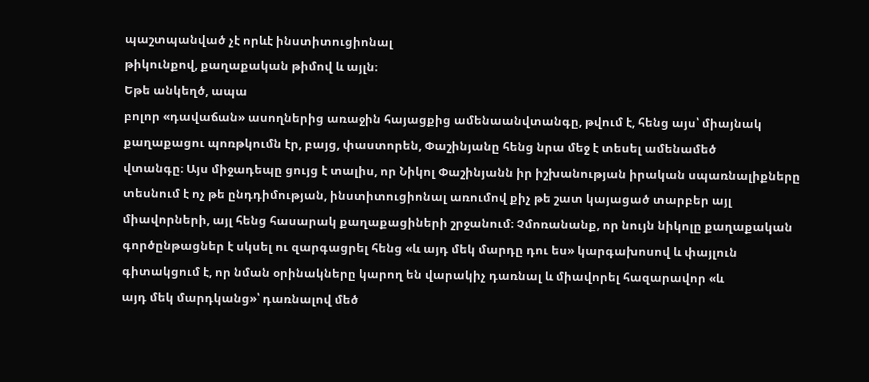պաշտպանված չէ որևէ ինստիտուցիոնալ
թիկունքով, քաղաքական թիմով և այլն։
Եթե անկեղծ, ապա
բոլոր «դավաճան» ասողներից առաջին հայացքից ամենաանվտանգը, թվում է, հենց այս՝ միայնակ
քաղաքացու պոռթկումն էր, բայց, փաստորեն, Փաշինյանը հենց նրա մեջ է տեսել ամենամեծ
վտանգը։ Այս միջադեպը ցույց է տալիս, որ Նիկոլ Փաշինյանն իր իշխանության իրական սպառնալիքները
տեսնում է ոչ թե ընդդիմության, ինստիտուցիոնալ առումով քիչ թե շատ կայացած տարբեր այլ
միավորների, այլ հենց հասարակ քաղաքացիների շրջանում։ Չմոռանանք, որ նույն նիկոլը քաղաքական
գործընթացներ է սկսել ու զարգացրել հենց «և այդ մեկ մարդը դու ես» կարգախոսով և փայլուն
գիտակցում է, որ նման օրինակները կարող են վարակիչ դառնալ և միավորել հազարավոր «և
այդ մեկ մարդկանց»՝ դառնալով մեծ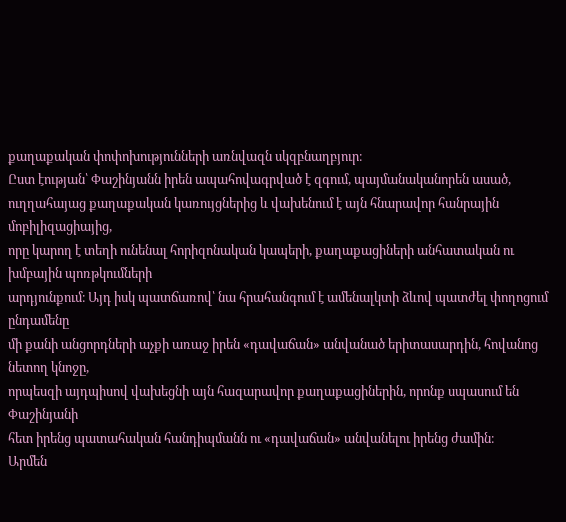քաղաքական փոփոխությունների առնվազն սկզբնաղբյուր։
Ըստ էության՝ Փաշինյանն իրեն ապահովագրված է զգում, պայմանականորեն ասած,
ուղղահայաց քաղաքական կառույցներից և վախենում է այն հնարավոր հանրային մոբիլիզացիայից,
որը կարող է տեղի ունենալ հորիզոնական կապերի, քաղաքացիների անհատական ու խմբային պոռթկումների
արդյունքում։ Այդ իսկ պատճառով՝ նա հրահանգում է ամենալկտի ձևով պատժել փողոցում ընդամենը
մի քանի անցորդների աչքի առաջ իրեն «դավաճան» անվանած երիտասարդին, հովանոց նետող կնոջը,
որպեսզի այդպիսով վախեցնի այն հազարավոր քաղաքացիներին, որոնք սպասում են Փաշինյանի
հետ իրենց պատահական հանդիպմանն ու «դավաճան» անվանելու իրենց ժամին։
Արմեն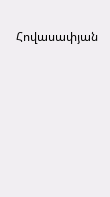Հովասափյան